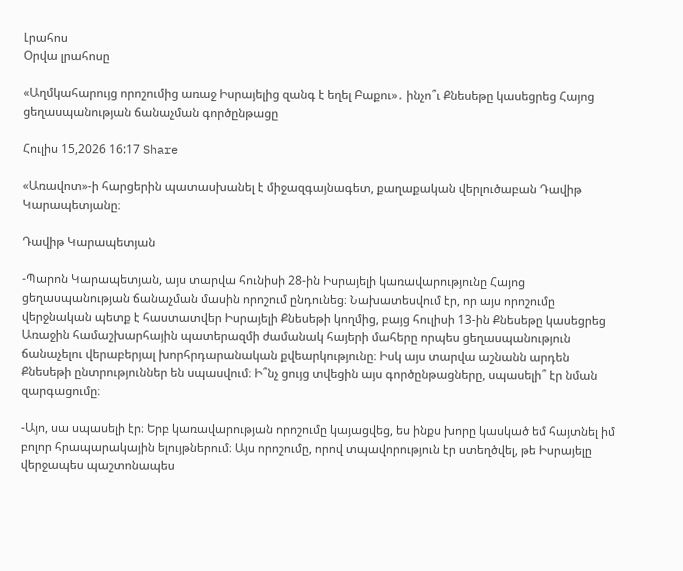Լրահոս
Օրվա լրահոսը

«Աղմկահարույց որոշումից առաջ Իսրայելից զանգ է եղել Բաքու»․ ինչո՞ւ Քնեսեթը կասեցրեց Հայոց ցեղասպանության ճանաչման գործընթացը

Հուլիս 15,2026 16:17 Share

«Առավոտ»-ի հարցերին պատասխանել է միջազգայնագետ, քաղաքական վերլուծաբան Դավիթ Կարապետյանը։

Դավիթ Կարապետյան

-Պարոն Կարապետյան, այս տարվա հունիսի 28-ին Իսրայելի կառավարությունը Հայոց ցեղասպանության ճանաչման մասին որոշում ընդունեց։ Նախատեսվում էր, որ այս որոշումը վերջնական պետք է հաստատվեր Իսրայելի Քնեսեթի կողմից, բայց հուլիսի 13-ին Քնեսեթը կասեցրեց Առաջին համաշխարհային պատերազմի ժամանակ հայերի մահերը որպես ցեղասպանություն ճանաչելու վերաբերյալ խորհրդարանական քվեարկությունը։ Իսկ այս տարվա աշնանն արդեն Քնեսեթի ընտրություններ են սպասվում։ Ի՞նչ ցույց տվեցին այս գործընթացները, սպասելի՞ էր նման զարգացումը։

-Այո, սա սպասելի էր։ Երբ կառավարության որոշումը կայացվեց, ես ինքս խորը կասկած եմ հայտնել իմ բոլոր հրապարակային ելույթներում։ Այս որոշումը, որով տպավորություն էր ստեղծվել, թե Իսրայելը վերջապես պաշտոնապես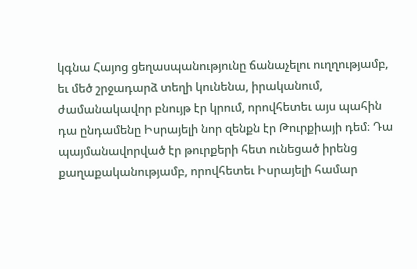կգնա Հայոց ցեղասպանությունը ճանաչելու ուղղությամբ, եւ մեծ շրջադարձ տեղի կունենա, իրականում, ժամանակավոր բնույթ էր կրում, որովհետեւ այս պահին դա ընդամենը Իսրայելի նոր զենքն էր Թուրքիայի դեմ։ Դա պայմանավորված էր թուրքերի հետ ունեցած իրենց քաղաքականությամբ, որովհետեւ Իսրայելի համար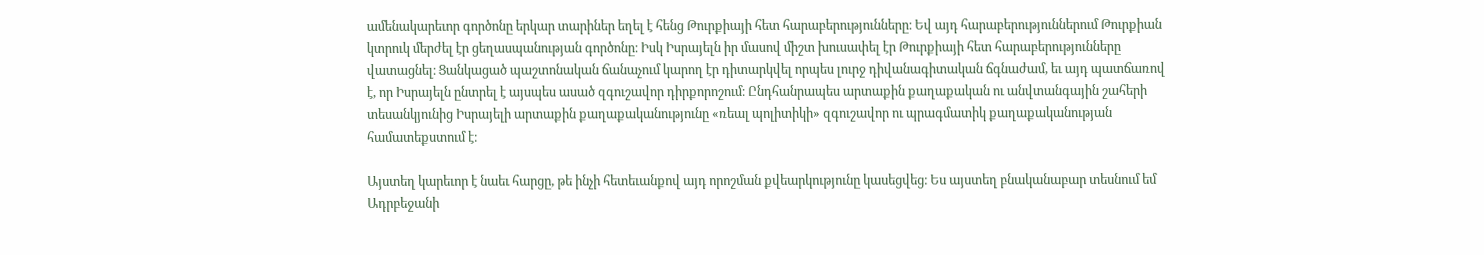ամենակարեւոր գործոնը երկար տարիներ եղել է հենց Թուրքիայի հետ հարաբերությունները։ Եվ այդ հարաբերություններում Թուրքիան կտրուկ մերժել էր ցեղասպանության գործոնը։ Իսկ Իսրայելն իր մասով միշտ խուսափել էր Թուրքիայի հետ հարաբերությունները վատացնել։ Ցանկացած պաշտոնական ճանաչում կարող էր դիտարկվել որպես լուրջ դիվանագիտական ճգնաժամ, եւ այդ պատճառով է, որ Իսրայելն ընտրել է այսպես ասած զգուշավոր դիրքորոշում։ Ընդհանրապես արտաքին քաղաքական ու անվտանգային շահերի տեսանկյունից Իսրայելի արտաքին քաղաքականությունը «ռեալ պոլիտիկի» զգուշավոր ու պրագմատիկ քաղաքականության համատեքստում է։

Այստեղ կարեւոր է նաեւ հարցը, թե ինչի հետեւանքով այդ որոշման քվեարկությունը կասեցվեց։ Ես այստեղ բնականաբար տեսնում եմ Ադրբեջանի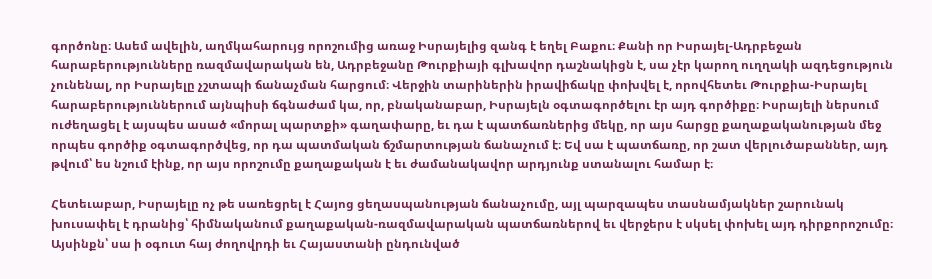գործոնը։ Ասեմ ավելին, աղմկահարույց որոշումից առաջ Իսրայելից զանգ է եղել Բաքու։ Քանի որ Իսրայել-Ադրբեջան հարաբերությունները ռազմավարական են, Ադրբեջանը Թուրքիայի գլխավոր դաշնակիցն է, սա չէր կարող ուղղակի ազդեցություն չունենալ, որ Իսրայելը չշտապի ճանաչման հարցում։ Վերջին տարիներին իրավիճակը փոխվել է, որովհետեւ Թուրքիա-Իսրայել հարաբերություններում այնպիսի ճգնաժամ կա, որ, բնականաբար, Իսրայելն օգտագործելու էր այդ գործիքը։ Իսրայելի ներսում ուժեղացել է այսպես ասած «մորալ պարտքի» գաղափարը, եւ դա է պատճառներից մեկը, որ այս հարցը քաղաքականության մեջ որպես գործիք օգտագործվեց, որ դա պատմական ճշմարտության ճանաչում է։ Եվ սա է պատճառը, որ շատ վերլուծաբաններ, այդ թվում՝ ես նշում էինք, որ այս որոշումը քաղաքական է եւ ժամանակավոր արդյունք ստանալու համար է։

Հետեւաբար, Իսրայելը ոչ թե սառեցրել է Հայոց ցեղասպանության ճանաչումը, այլ պարզապես տասնամյակներ շարունակ խուսափել է դրանից՝ հիմնականում քաղաքական-ռազմավարական պատճառներով եւ վերջերս է սկսել փոխել այդ դիրքորոշումը։ Այսինքն՝ սա ի օգուտ հայ ժողովրդի եւ Հայաստանի ընդունված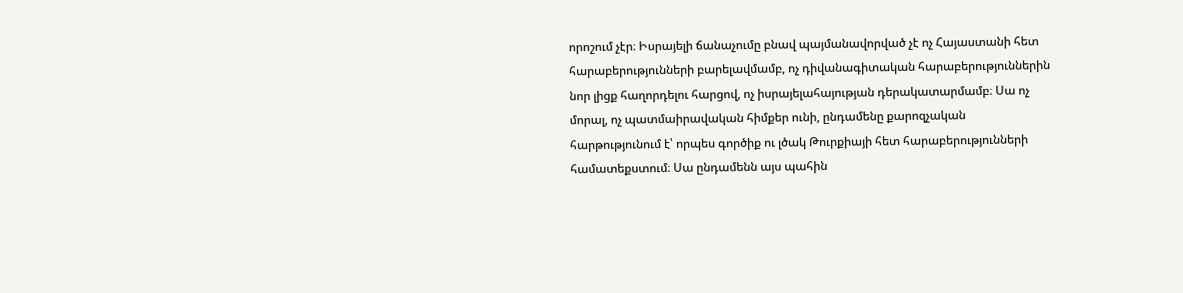որոշում չէր։ Իսրայելի ճանաչումը բնավ պայմանավորված չէ ոչ Հայաստանի հետ հարաբերությունների բարելավմամբ, ոչ դիվանագիտական հարաբերություններին նոր լիցք հաղորդելու հարցով, ոչ իսրայելահայության դերակատարմամբ։ Սա ոչ մորալ, ոչ պատմաիրավական հիմքեր ունի, ընդամենը քարոզչական հարթությունում է՝ որպես գործիք ու լծակ Թուրքիայի հետ հարաբերությունների համատեքստում։ Սա ընդամենն այս պահին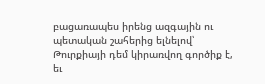բացառապես իրենց ազգային ու պետական շահերից ելնելով՝ Թուրքիայի դեմ կիրառվող գործիք է, եւ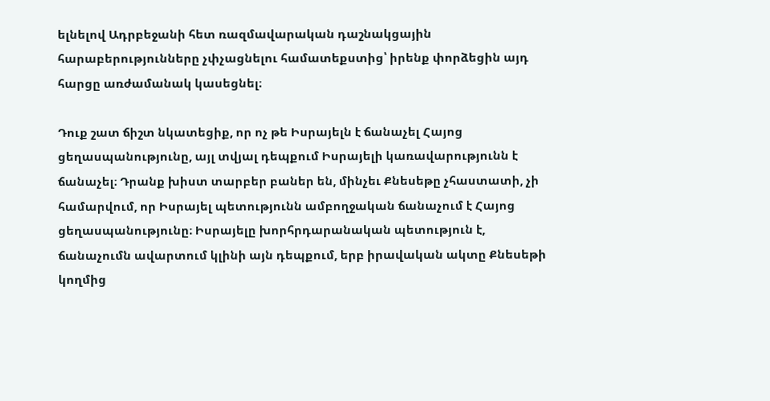ելնելով Ադրբեջանի հետ ռազմավարական դաշնակցային հարաբերությունները չփչացնելու համատեքստից՝ իրենք փորձեցին այդ հարցը առժամանակ կասեցնել։

Դուք շատ ճիշտ նկատեցիք, որ ոչ թե Իսրայելն է ճանաչել Հայոց ցեղասպանությունը, այլ տվյալ դեպքում Իսրայելի կառավարությունն է ճանաչել։ Դրանք խիստ տարբեր բաներ են, մինչեւ Քնեսեթը չհաստատի, չի համարվում, որ Իսրայել պետությունն ամբողջական ճանաչում է Հայոց ցեղասպանությունը։ Իսրայելը խորհրդարանական պետություն է, ճանաչումն ավարտում կլինի այն դեպքում, երբ իրավական ակտը Քնեսեթի կողմից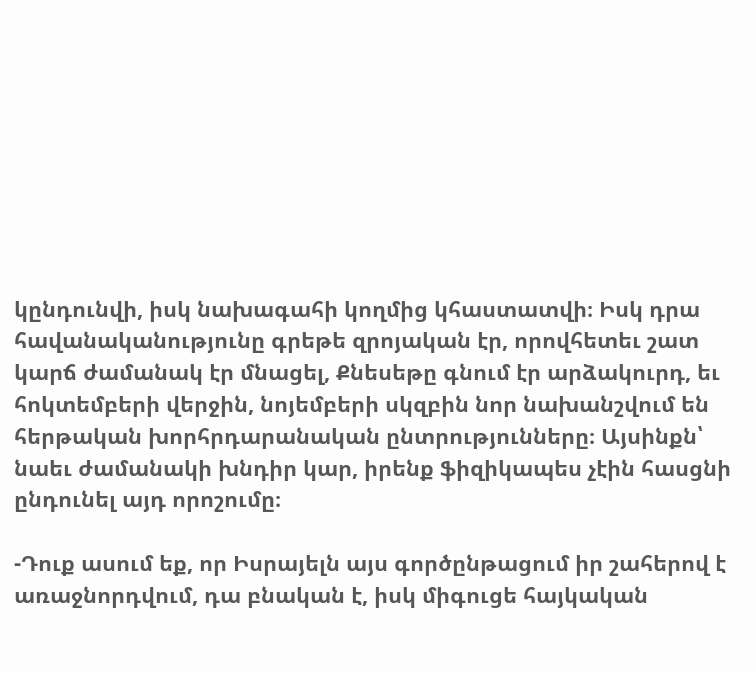կընդունվի, իսկ նախագահի կողմից կհաստատվի։ Իսկ դրա հավանականությունը գրեթե զրոյական էր, որովհետեւ շատ կարճ ժամանակ էր մնացել, Քնեսեթը գնում էր արձակուրդ, եւ հոկտեմբերի վերջին, նոյեմբերի սկզբին նոր նախանշվում են հերթական խորհրդարանական ընտրությունները։ Այսինքն՝ նաեւ ժամանակի խնդիր կար, իրենք ֆիզիկապես չէին հասցնի ընդունել այդ որոշումը։

-Դուք ասում եք, որ Իսրայելն այս գործընթացում իր շահերով է առաջնորդվում, դա բնական է, իսկ միգուցե հայկական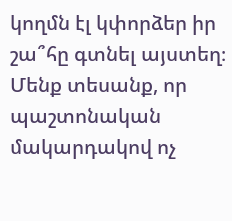կողմն էլ կփորձեր իր շա՞հը գտնել այստեղ։ Մենք տեսանք, որ պաշտոնական մակարդակով ոչ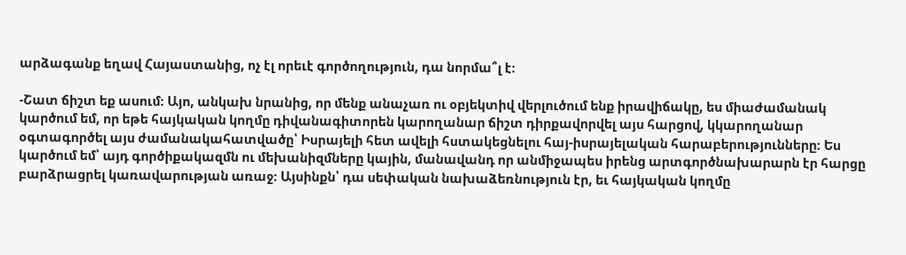արձագանք եղավ Հայաստանից, ոչ էլ որեւէ գործողություն, դա նորմա՞լ է։

-Շատ ճիշտ եք ասում։ Այո, անկախ նրանից, որ մենք անաչառ ու օբյեկտիվ վերլուծում ենք իրավիճակը, ես միաժամանակ կարծում եմ, որ եթե հայկական կողմը դիվանագիտորեն կարողանար ճիշտ դիրքավորվել այս հարցով, կկարողանար օգտագործել այս ժամանակահատվածը՝ Իսրայելի հետ ավելի հստակեցնելու հայ-իսրայելական հարաբերությունները։ Ես կարծում եմ՝ այդ գործիքակազմն ու մեխանիզմները կային, մանավանդ որ անմիջապես իրենց արտգործնախարարն էր հարցը բարձրացրել կառավարության առաջ։ Այսինքն՝ դա սեփական նախաձեռնություն էր, եւ հայկական կողմը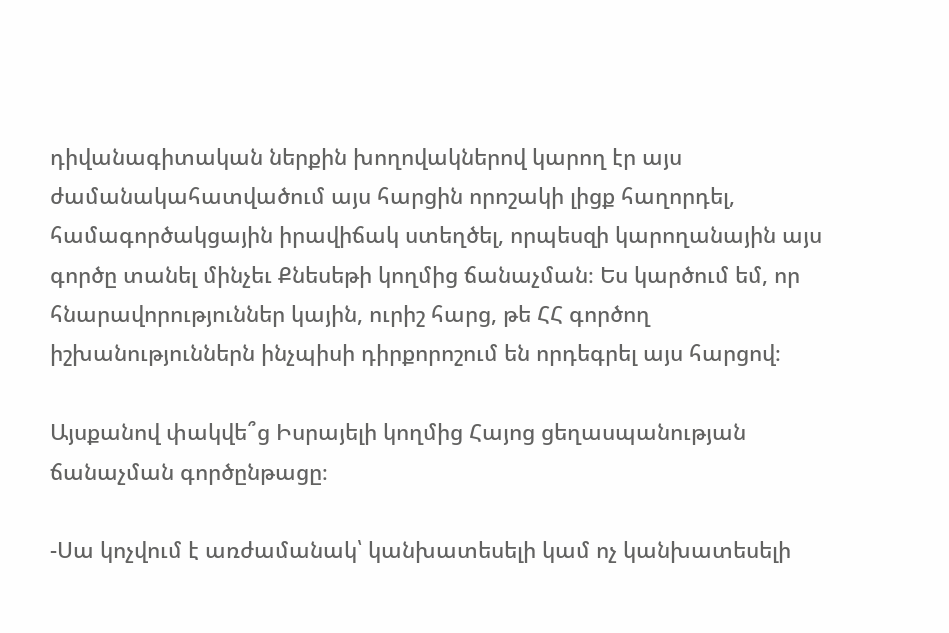դիվանագիտական ներքին խողովակներով կարող էր այս ժամանակահատվածում այս հարցին որոշակի լիցք հաղորդել, համագործակցային իրավիճակ ստեղծել, որպեսզի կարողանային այս գործը տանել մինչեւ Քնեսեթի կողմից ճանաչման։ Ես կարծում եմ, որ հնարավորություններ կային, ուրիշ հարց, թե ՀՀ գործող իշխանություններն ինչպիսի դիրքորոշում են որդեգրել այս հարցով։

Այսքանով փակվե՞ց Իսրայելի կողմից Հայոց ցեղասպանության ճանաչման գործընթացը։

-Սա կոչվում է առժամանակ՝ կանխատեսելի կամ ոչ կանխատեսելի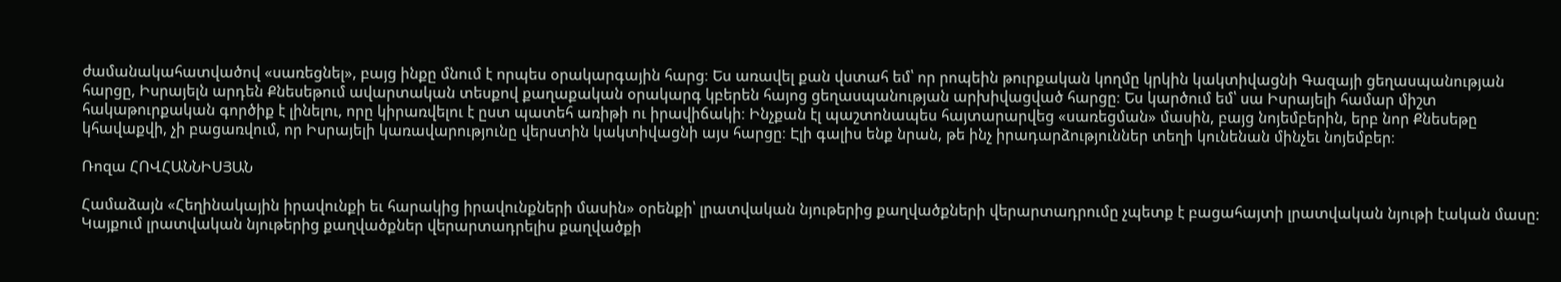ժամանակահատվածով «սառեցնել», բայց ինքը մնում է որպես օրակարգային հարց։ Ես առավել քան վստահ եմ՝ որ րոպեին թուրքական կողմը կրկին կակտիվացնի Գազայի ցեղասպանության հարցը, Իսրայելն արդեն Քնեսեթում ավարտական տեսքով քաղաքական օրակարգ կբերեն հայոց ցեղասպանության արխիվացված հարցը։ Ես կարծում եմ՝ սա Իսրայելի համար միշտ հակաթուրքական գործիք է լինելու, որը կիրառվելու է ըստ պատեհ առիթի ու իրավիճակի։ Ինչքան էլ պաշտոնապես հայտարարվեց «սառեցման» մասին, բայց նոյեմբերին, երբ նոր Քնեսեթը կհավաքվի, չի բացառվում, որ Իսրայելի կառավարությունը վերստին կակտիվացնի այս հարցը։ Էլի գալիս ենք նրան, թե ինչ իրադարձություններ տեղի կունենան մինչեւ նոյեմբեր։

Ռոզա ՀՈՎՀԱՆՆԻՍՅԱՆ

Համաձայն «Հեղինակային իրավունքի եւ հարակից իրավունքների մասին» օրենքի՝ լրատվական նյութերից քաղվածքների վերարտադրումը չպետք է բացահայտի լրատվական նյութի էական մասը: Կայքում լրատվական նյութերից քաղվածքներ վերարտադրելիս քաղվածքի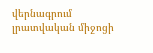վերնագրում լրատվական միջոցի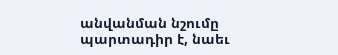անվանման նշումը պարտադիր է, նաեւ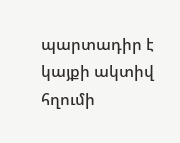պարտադիր է կայքի ակտիվ հղումի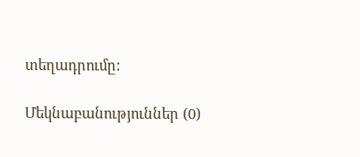տեղադրումը:

Մեկնաբանություններ (0)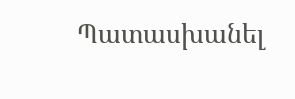Պատասխանել